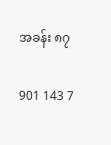အခန်း ၈၇

901 143 7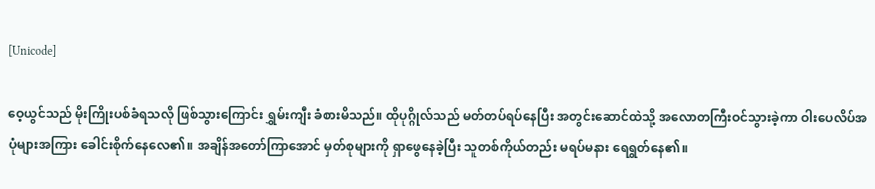[Unicode]

ဝေ့ယွင်သည် မိုးကြိုးပစ်ခံရသလို ဖြစ်သွားကြောင်း ရွှမ်းကျီး ခံစားမိသည်။ ထိုပုဂ္ဂိုလ်သည် မတ်တပ်ရပ်နေပြီး အတွင်းဆောင်ထဲသို့ အလောတကြီးဝင်သွားခဲ့ကာ ဝါးပေလိပ်အပုံများအကြား ခေါင်းစိုက်နေလေ၏။ အချိန်အတော်ကြာအောင် မှတ်စုများကို ရှာဖွေနေခဲ့ပြီး သူတစ်ကိုယ်တည်း မရပ်မနား ရေရွတ်နေ၏။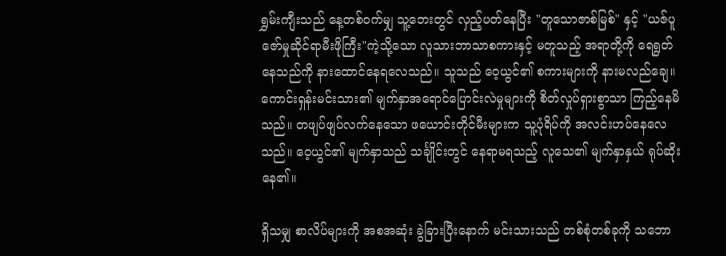ရွှမ်းကျီးသည် နေ့တစ်ဝက်မျှ သူ့ဘေးတွင် လှည့်ပတ်နေပြီး "တူသောဇာစ်မြစ်" နှင့် "ယဇ်ပူဇော်မှုဆိုင်ရာမီးဖိုကြီး"ကဲ့သို့သော လူသားဘာသာစကားနှင့် မတူသည့် အရာတို့ကို ရေရွတ်နေသည်ကို နားထောင်နေရလေသည်။ သူသည် ဝေ့ယွင်၏ စကားများကို နားမလည်ချေ။ ကောင်းရှန်းမင်းသား၏ မျက်နှာအရောင်ပြောင်းလဲမှုများကို စိတ်လှုပ်ရှားစွာသာ ကြည့်နေမိသည်။ တဖျပ်ဖျပ်လက်နေသော ဖယောင်းတိုင်မီးများက သူ့ပုံရိပ်ကို အလင်းဟပ်နေလေသည်။ ဝေ့ယွင်၏ မျက်နှာသည် သင်္ချိုင်းတွင် နေရာမရသည့် လူသေ၏ မျက်နှာနှယ် ရုပ်ဆိုးနေ၏။

ရှိသမျှ စာလိပ်များကို အစအဆုံး ခွဲခြားပြီးနောက် မင်းသားသည် တစ်စုံတစ်ခုကို သဘော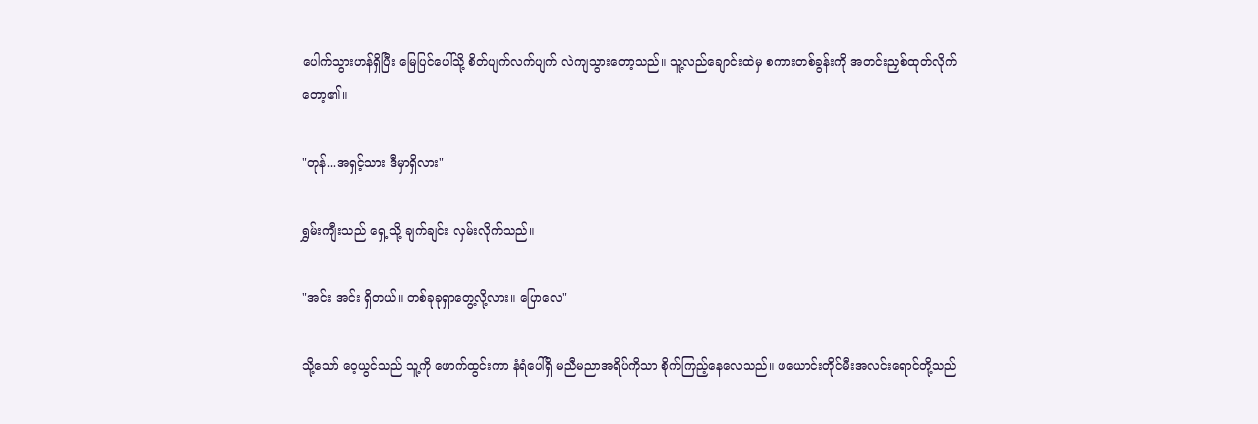ပေါက်သွားဟန်ရှိပြီး မြေပြင်ပေါ်သို့ စိတ်ပျက်လက်ပျက် လဲကျသွားတော့သည်။ သူ့လည်ချောင်းထဲမှ စကားတစ်ခွန်းကို အတင်းညှစ်ထုတ်လိုက်တော့၏။

"တုန်...အရှင့်သား ဒီမှာရှိလား"

ရွှမ်းကျီးသည် ရှေ့သို့ ချက်ချင်း လှမ်းလိုက်သည်။

"အင်း အင်း ရှိတယ်။ တစ်ခုခုရှာတွေ့လို့လား။ ပြောလေ"

သို့သော် ဝေ့ယွင်သည် သူ့ကို ဖောက်ထွင်းကာ နံရံပေါ်ရှိ မညီမညာအရိပ်ကိုသာ စိုက်ကြည့်နေလေသည်။ ဖယောင်းတိုင်မီးအလင်းရောင်တို့သည်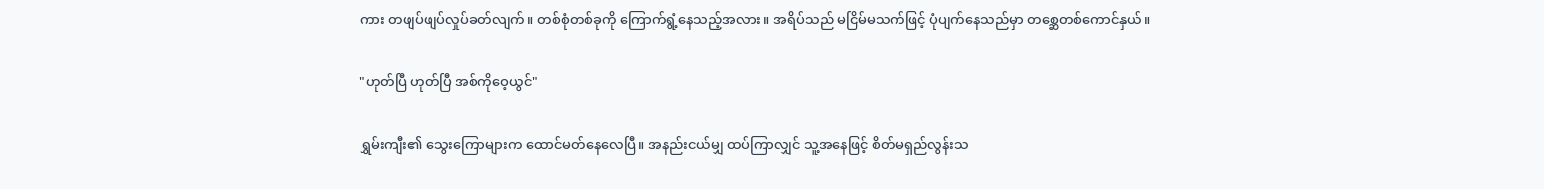ကား တဖျပ်ဖျပ်လှုပ်ခတ်လျက်။ တစ်စုံတစ်ခုကို ကြောက်ရွံ့နေသည့်အလား။ အရိပ်သည် မငြိမ်မသက်ဖြင့် ပုံပျက်နေသည်မှာ တစ္ဆေတစ်ကောင်နှယ်။

"ဟုတ်ပြီ ဟုတ်ပြီ အစ်ကိုဝေ့ယွင်"

ရွှမ်းကျီး၏ သွေးကြောများက ထောင်မတ်နေလေပြီ။ အနည်းငယ်မျှ ထပ်ကြာလျှင် သူ့အနေဖြင့် စိတ်မရှည်လွန်းသ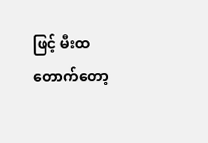ဖြင့် မီးထတောက်တော့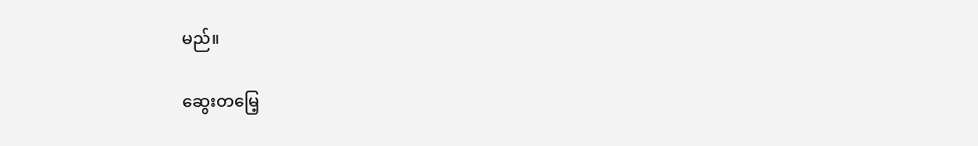မည်။

ဆွေးတမြေ့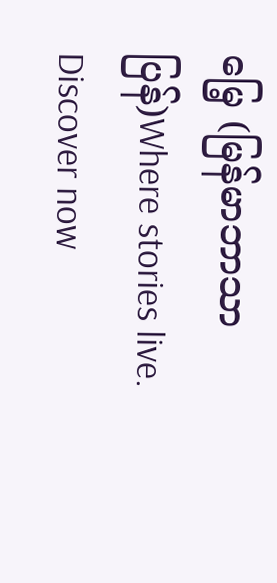မြေ့ (မြန်မာဘာသာပြန်)Where stories live. Discover now